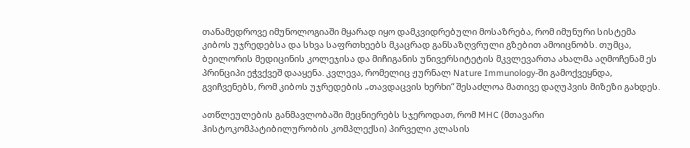თანამედროვე იმუნოლოგიაში მყარად იყო დამკვიდრებული მოსაზრება, რომ იმუნური სისტემა კიბოს უჯრედებსა და სხვა საფრთხეებს მკაცრად განსაზღვრული გზებით ამოიცნობს. თუმცა, ბეილორის მედიცინის კოლეჯისა და მიჩიგანის უნივერსიტეტის მკვლევართა ახალმა აღმოჩენამ ეს პრინციპი ეჭვქვეშ დააყენა. კვლევა, რომელიც ჟურნალ Nature Immunology-ში გამოქვეყნდა, გვიჩვენებს, რომ კიბოს უჯრედების „თავდაცვის ხერხი“ შესაძლოა მათივე დაღუპვის მიზეზი გახდეს.

ათწლეულების განმავლობაში მეცნიერებს სჯეროდათ, რომ MHC (მთავარი ჰისტოკომპატიბილურობის კომპლექსი) პირველი კლასის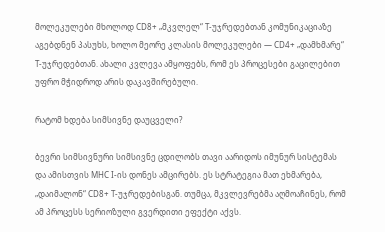მოლეკულები მხოლოდ CD8+ „მკვლელ“ T-უჯრედებთან კომუნიკაციაზე აგებდნენ პასუხს, ხოლო მეორე კლასის მოლეკულები — CD4+ „დამხმარე“ T-უჯრედებთან. ახალი კვლევა ამყოფებს, რომ ეს პროცესები გაცილებით უფრო მჭიდროდ არის დაკავშირებული.

რატომ ხდება სიმსივნე დაუცველი?

ბევრი სიმსივნური სიმსივნე ცდილობს თავი აარიდოს იმუნურ სისტემას და ამისთვის MHC I-ის დონეს ამცირებს. ეს სტრატეგია მათ ეხმარება, „დაიმალონ“ CD8+ T-უჯრედებისგან. თუმცა, მკვლევრებმა აღმოაჩინეს, რომ ამ პროცესს სერიოზული გვერდითი ეფექტი აქვს.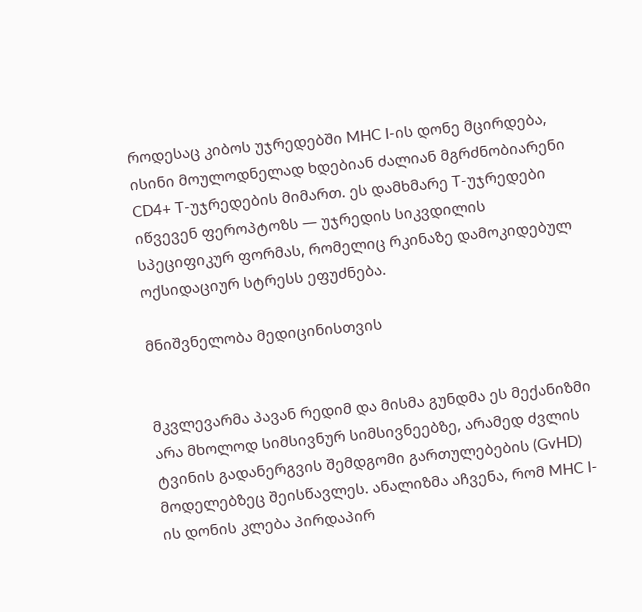როდესაც კიბოს უჯრედებში MHC I-ის დონე მცირდება, ისინი მოულოდნელად ხდებიან ძალიან მგრძნობიარენი CD4+ T-უჯრედების მიმართ. ეს დამხმარე T-უჯრედები იწვევენ ფეროპტოზს — უჯრედის სიკვდილის სპეციფიკურ ფორმას, რომელიც რკინაზე დამოკიდებულ ოქსიდაციურ სტრესს ეფუძნება.

მნიშვნელობა მედიცინისთვის


მკვლევარმა პავან რედიმ და მისმა გუნდმა ეს მექანიზმი არა მხოლოდ სიმსივნურ სიმსივნეებზე, არამედ ძვლის ტვინის გადანერგვის შემდგომი გართულებების (GvHD) მოდელებზეც შეისწავლეს. ანალიზმა აჩვენა, რომ MHC I-ის დონის კლება პირდაპირ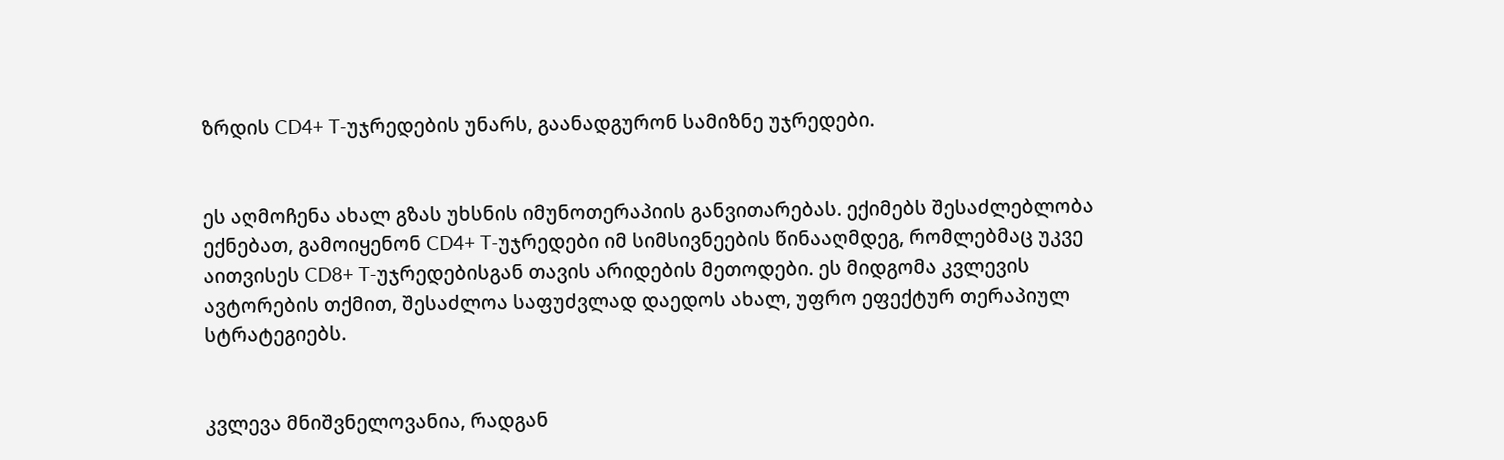ზრდის CD4+ T-უჯრედების უნარს, გაანადგურონ სამიზნე უჯრედები.


ეს აღმოჩენა ახალ გზას უხსნის იმუნოთერაპიის განვითარებას. ექიმებს შესაძლებლობა ექნებათ, გამოიყენონ CD4+ T-უჯრედები იმ სიმსივნეების წინააღმდეგ, რომლებმაც უკვე აითვისეს CD8+ T-უჯრედებისგან თავის არიდების მეთოდები. ეს მიდგომა კვლევის ავტორების თქმით, შესაძლოა საფუძვლად დაედოს ახალ, უფრო ეფექტურ თერაპიულ სტრატეგიებს.


კვლევა მნიშვნელოვანია, რადგან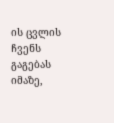ის ცვლის ჩვენს გაგებას იმაზე,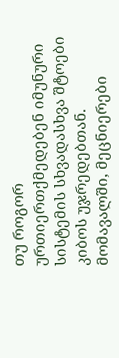თუ როგორ ურთიერთქმედებენ იმუნური სისტემის სხვადასხვა შტოები კიბოს უჯრედებთან. მომავალში, მეცნიერები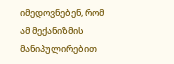იმედოვნებენ, რომ ამ მექანიზმის მანიპულირებით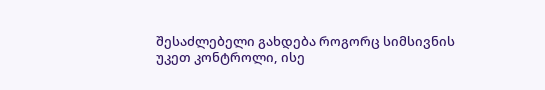შესაძლებელი გახდება როგორც სიმსივნის უკეთ კონტროლი, ისე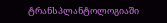ტრანსპლანტოლოგიაში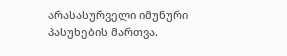არასასურველი იმუნური პასუხების მართვა.